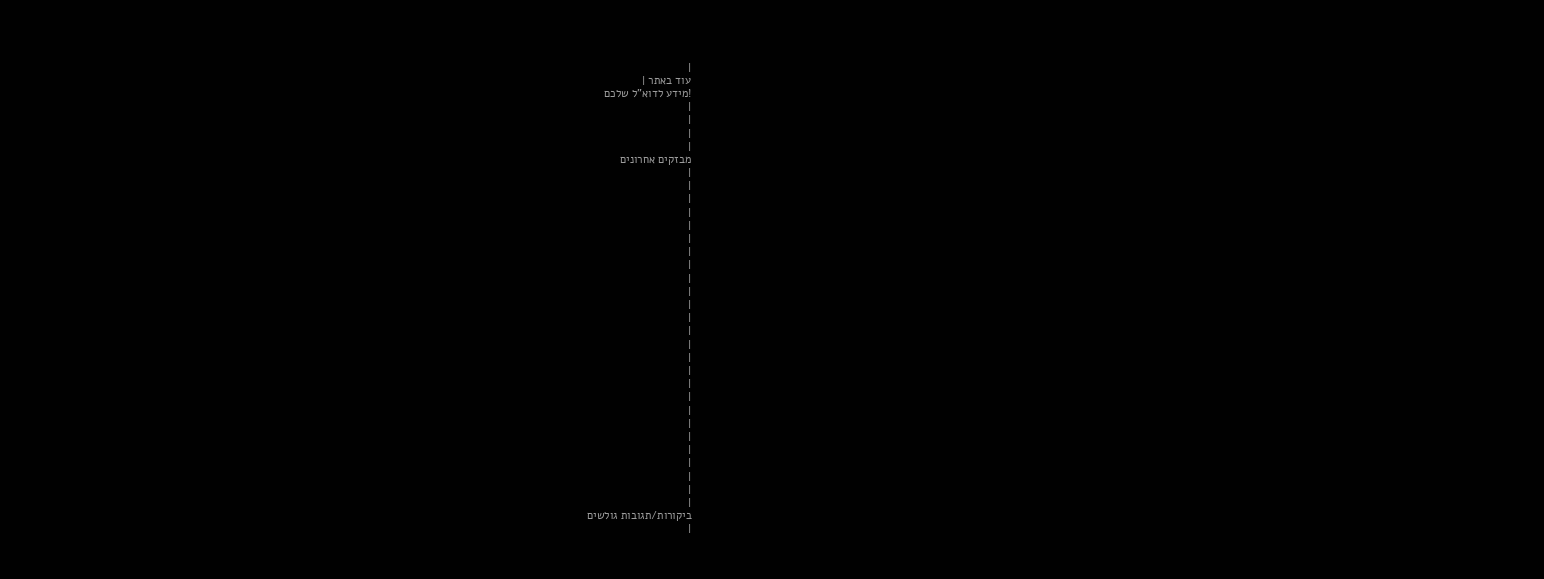|
עוד באתר |
!מידע לדוא"ל שלכם
|
|
|
|
מבזקים אחרונים
|
|
|
|
|
|
|
|
|
|
|
|
|
|
|
|
|
|
|
|
|
|
|
|
|
|
ביקורות/תגובות גולשים
|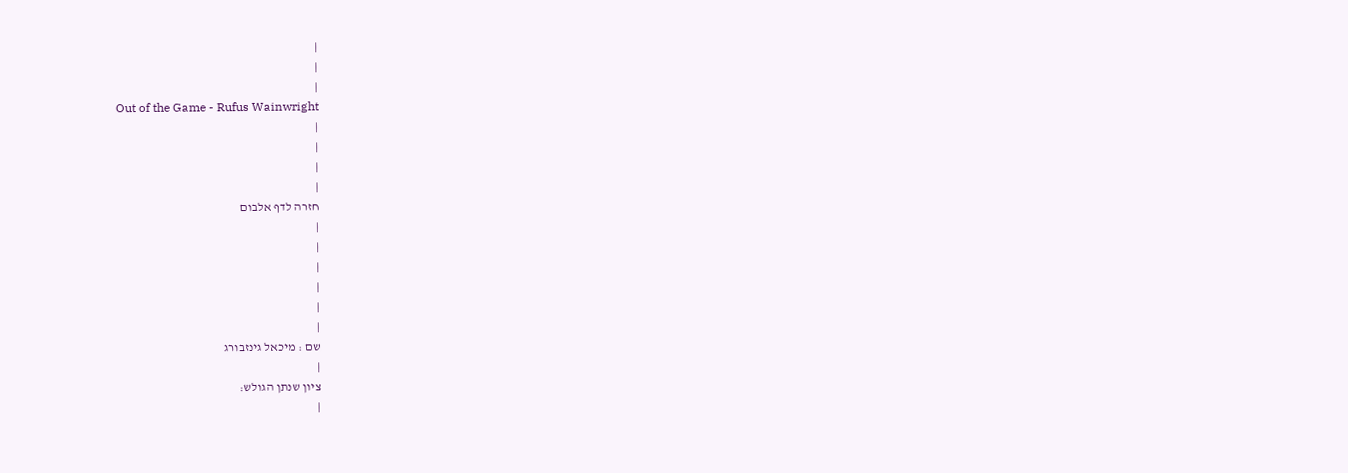|
|
|
Out of the Game - Rufus Wainwright
|
|
|
|
חזרה לדף אלבום
|
|
|
|
|
|
שם : מיכאל גינזבורג
|
ציון שנתן הגולש:
|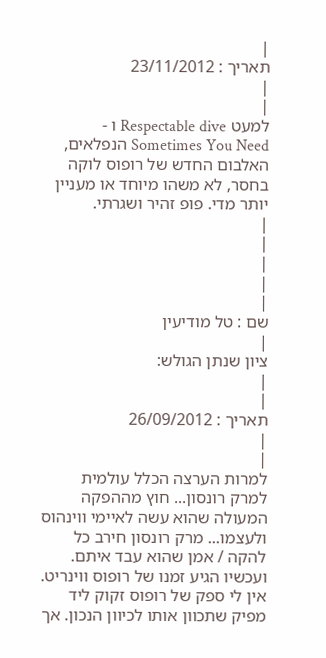|
תאריך : 23/11/2012
|
|
למעט Respectable dive ו - Sometimes You Need הנפלאים,
האלבום החדש של רופוס לוקה בחסר, לא משהו מיוחד או מעניין יותר מדי. פופ זהיר ושגרתי.
|
|
|
|
|
שם : טל מודיעין
|
ציון שנתן הגולש:
|
|
תאריך : 26/09/2012
|
|
למרות הערצה הכלל עולמית למרק רונסון... חוץ מההפקה המעולה שהוא עשה לאיימי ווינהוס ולעצמו... מרק רונסון חירב כל להקה / אמן שהוא עבד איתם. ועכשיו הגיע זמנו של רופוס ווינריט. אין לי ספק של רופוס זקוק ליד מפיק שתכוון אותו לכיוון הנכון. אך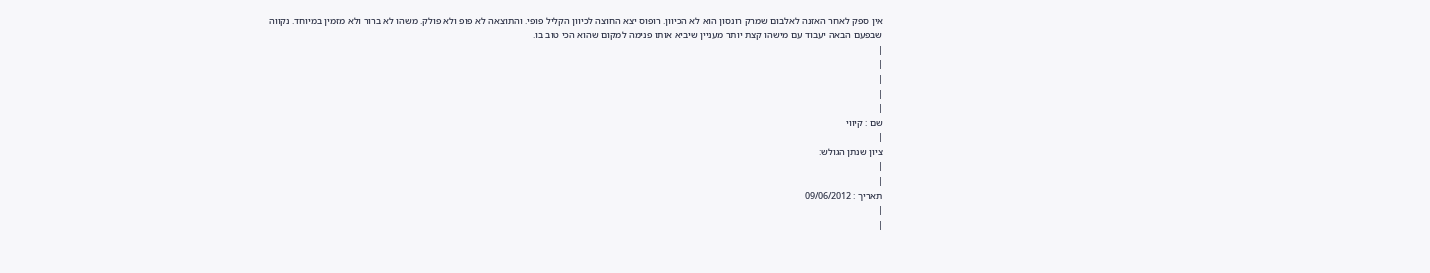אין ספק לאחר האזנה לאלבום שמרק רונסון הוא לא הכיוון. רופוס יצא החוצה לכיוון הקליל פופי. והתוצאה לא פופ ולא פולק. משהו לא ברור ולא מזמין במיוחד. נקווה שבפעם הבאה יעבוד עם מישהו קצת יותר מעניין שיביא אותו פנימה למקום שהוא הכי טוב בו.
|
|
|
|
|
שם : קיווי
|
ציון שנתן הגולש:
|
|
תאריך : 09/06/2012
|
|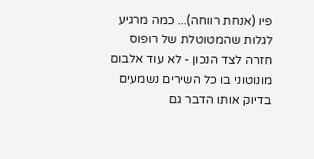פיו (אנחת רווחה)... כמה מרגיע לגלות שהמטוטלת של רופוס חזרה לצד הנכון - לא עוד אלבום מונוטוני בו כל השירים נשמעים בדיוק אותו הדבר גם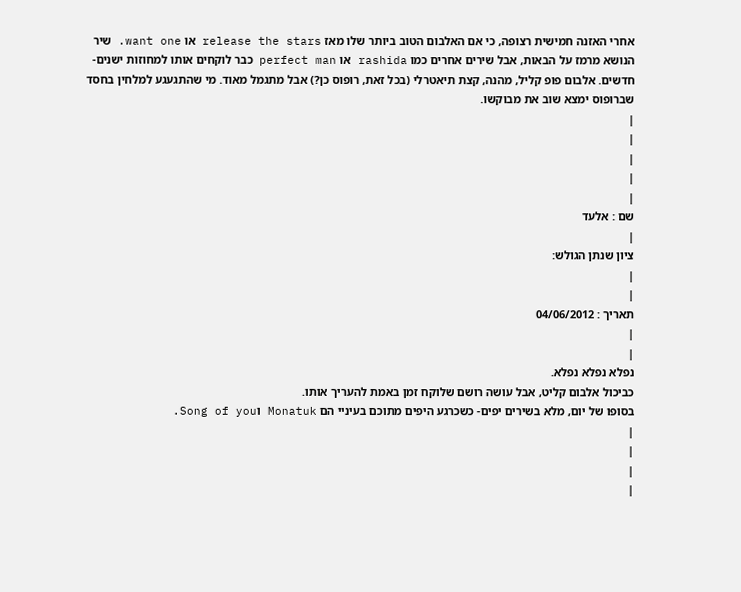אחרי האזנה חמישית רצופה, כי אם האלבום הטוב ביותר שלו מאז release the stars או want one. שיר הנושא מרמז על הבאות, אבל שירים אחרים כמו rashida או perfect man כבר לוקחים אותו למחוזות ישנים-חדשים. אלבום פופ קליל, מהנה, קצת תיאטרלי (בכל זאת, רופוס כן?) אבל מתגמל מאוד. מי שהתגעגע למלחין בחסד שברופוס ימצא שוב את מבוקשו.
|
|
|
|
|
שם : אלעד
|
ציון שנתן הגולש:
|
|
תאריך : 04/06/2012
|
|
נפלא נפלא נפלא.
כביכול אלבום קליט, אבל עושה רושם שלוקח זמן באמת להעריך אותו.
בסופו של יום, מלא בשירים יפים- כשכרגע היפים מתוכם בעיניי הם Monatuk וSong of you.
|
|
|
|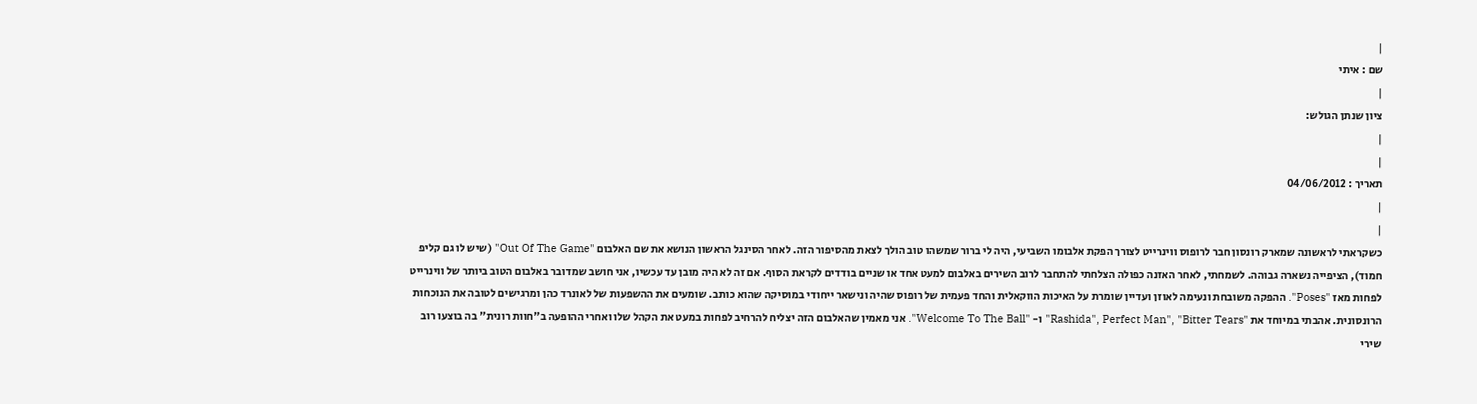|
שם : איתי
|
ציון שנתן הגולש:
|
|
תאריך : 04/06/2012
|
|
כשקראתי לראשונה שמארק רונסון חבר לרופוס ווינרייט לצורך הפקת אלבומו השביעי, היה לי ברור שמשהו טוב הולך לצאת מהסיפור הזה. לאחר הסינגל הראשון הנושא את שם האלבום "Out Of The Game" (שיש לו גם קליפ חמוד), הציפייה נשארה גבוהה. לשמחתי, לאחר האזנה כפולה הצלחתי להתחבר לרוב השירים באלבום למעט אחד או שניים בודדים לקראת הסוף. אם זה לא היה מובן עד עכשיו, אני חושב שמדובר באלבום הטוב ביותר של ווינרייט לפחות מאז "Poses". ההפקה משובחת ונעימה לאוזן ועדיין שומרת על האיכות הווקאלית והחד פעמית של רופוס שהיה ונישאר ייחודי במוסיקה שהוא כותב. שומעים את ההשפעות של לאונרד כהן ומרגישים לטובה את הנוכחות הרונסונית. אהבתי במיוחד את "Rashida", Perfect Man", "Bitter Tears" ו- "Welcome To The Ball". אני מאמין שהאלבום הזה יצליח להרחיב לפחות במעט את הקהל שלו ואחרי ההופעה ב"חוות רונית" בה בוצעו רוב שירי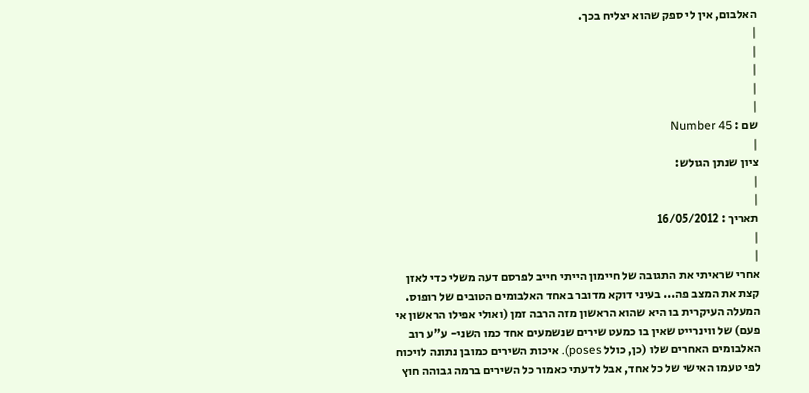האלבום, אין לי ספק שהוא יצליח בכך.
|
|
|
|
|
שם : Number 45
|
ציון שנתן הגולש:
|
|
תאריך : 16/05/2012
|
|
אחרי שראיתי את התגובה של חיימון הייתי חייב לפרסם דעה משלי כדי לאזן קצת את המצב פה... בעיני דוקא מדובר באחד האלבומים הטובים של רופוס. המעלה העיקרית בו היא שהוא הראשון מזה הרבה זמן (ואולי אפילו הראשון אי פעם) של ווינרייט שאין בו כמעט שירים שנשמעים אחד כמו השני- ע"ע רוב האלבומים האחרים שלו (כן, כולל poses). איכות השירים כמובן נתונה לויכוח לפי טעמו האישי של כל אחד, אבל לדעתי כאמור כל השירים ברמה גבוהה חוץ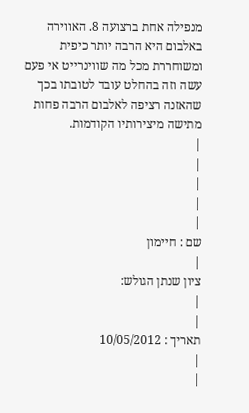מנפילה אחת ברצועה 8. האווירה באלבום היא הרבה יותר כיפית ומשוחררת מכל מה שווינרייט אי פעם עשה וזה בהחלט עובד לטובתו בכך שהאזנה רציפה לאלבום הרבה פחות מתישה מיצירותיו הקודמות.
|
|
|
|
|
שם : חיימון
|
ציון שנתן הגולש:
|
|
תאריך : 10/05/2012
|
|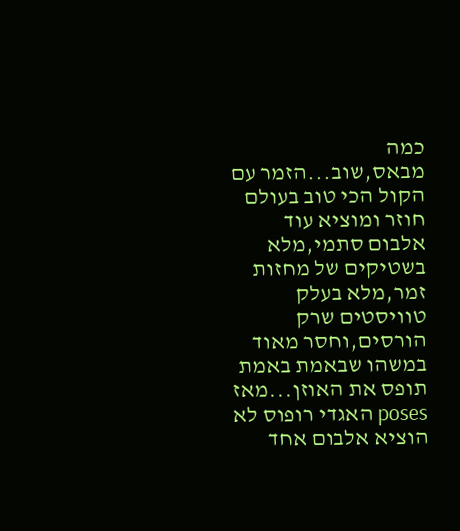כמה מבאס,שוב...הזמר עם הקול הכי טוב בעולם חוזר ומוציא עוד אלבום סתמי,מלא בשטיקים של מחזות זמר,מלא בעלק טוויסטים שרק הורסים,וחסר מאוד במשהו שבאמת באמת תופס את האוזן...מאז poses האגדי רופוס לא הוציא אלבום אחד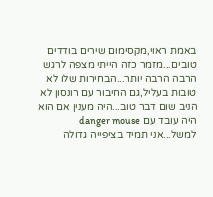באמת ראוי,מקסימום שירים בודדים טובים...מזמר כזה הייתי מצפה לרגש הרבה הרבה יותר...הבחירות שלו לא טובות בעליל,גם החיבור עם רונסון לא הניב שום דבר טוב...היה מענין אם הוא היה עובד עם danger mouse למשל...אני תמיד בציפייה גדולה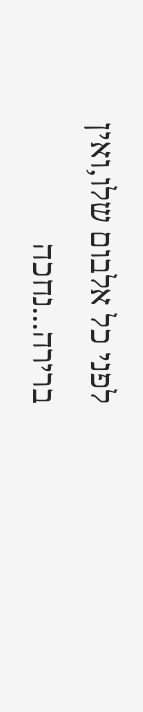לפני כל אלבום שלו,ואין ברירה...נחכה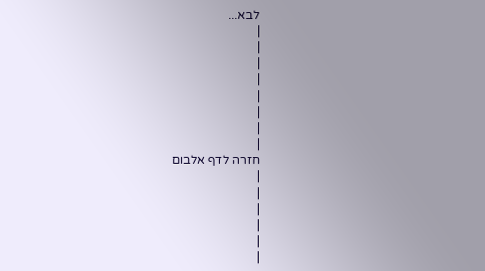לבא...
|
|
|
|
|
|
|
|
חזרה לדף אלבום
|
|
|
|
|
|